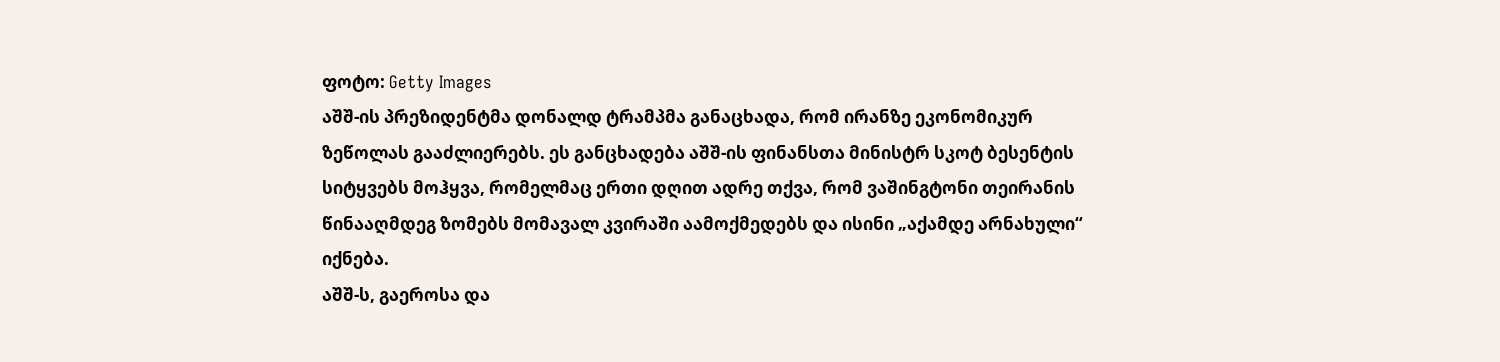ფოტო: Getty Images
აშშ-ის პრეზიდენტმა დონალდ ტრამპმა განაცხადა, რომ ირანზე ეკონომიკურ ზეწოლას გააძლიერებს. ეს განცხადება აშშ-ის ფინანსთა მინისტრ სკოტ ბესენტის სიტყვებს მოჰყვა, რომელმაც ერთი დღით ადრე თქვა, რომ ვაშინგტონი თეირანის წინააღმდეგ ზომებს მომავალ კვირაში აამოქმედებს და ისინი „აქამდე არნახული“ იქნება.
აშშ-ს, გაეროსა და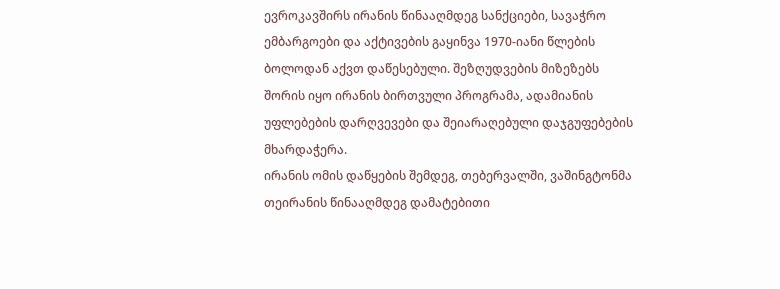ევროკავშირს ირანის წინააღმდეგ სანქციები, სავაჭრო ემბარგოები და აქტივების გაყინვა 1970-იანი წლების ბოლოდან აქვთ დაწესებული. შეზღუდვების მიზეზებს შორის იყო ირანის ბირთვული პროგრამა, ადამიანის უფლებების დარღვევები და შეიარაღებული დაჯგუფებების მხარდაჭერა.
ირანის ომის დაწყების შემდეგ, თებერვალში, ვაშინგტონმა თეირანის წინააღმდეგ დამატებითი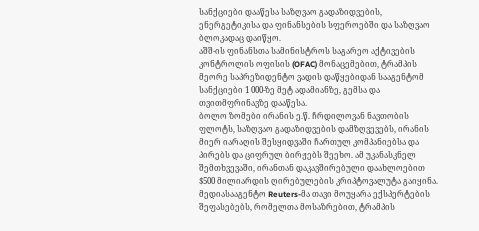სანქციები დააწესა საზღვაო გადაზიდვების, ენერგეტიკისა და ფინანსების სფეროებში და საზღვაო ბლოკადაც დაიწყო.
აშშ-ის ფინანსთა სამინისტროს საგარეო აქტივების კონტროლის ოფისის (OFAC) მონაცემებით, ტრამპის მეორე საპრეზიდენტო ვადის დაწყებიდან სააგენტომ სანქციები 1 000-ზე მეტ ადამიანზე, გემსა და თვითმფრინავზე დააწესა.
ბოლო ზომები ირანის ე.წ. ჩრდილოვან ნავთობის ფლოტს, საზღვაო გადაზიდვების დამზღვევებს, ირანის მიერ იარაღის შესყიდვაში ჩართულ კომპანიებსა და პირებს და ციფრულ ბირჟებს შეეხო. ამ უკანასკნელ შემთხვევაში, ირანთან დაკავშირებული დაახლოებით $500 მილიარდის ღირებულების კრიპტოვალუტა გაიყინა.
მედიასააგენტო Reuters-მა თავი მოუყარა ექსპერტების შეფასებებს, რომელთა მოსაზრებით, ტრამპის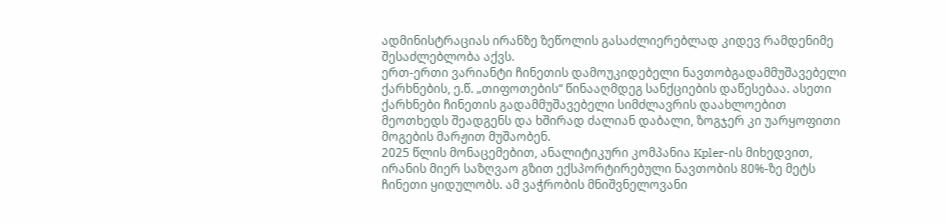ადმინისტრაციას ირანზე ზეწოლის გასაძლიერებლად კიდევ რამდენიმე შესაძლებლობა აქვს.
ერთ-ერთი ვარიანტი ჩინეთის დამოუკიდებელი ნავთობგადამმუშავებელი ქარხნების, ე.წ. „თიფოთების“ წინააღმდეგ სანქციების დაწესებაა. ასეთი ქარხნები ჩინეთის გადამმუშავებელი სიმძლავრის დაახლოებით მეოთხედს შეადგენს და ხშირად ძალიან დაბალი, ზოგჯერ კი უარყოფითი მოგების მარჟით მუშაობენ.
2025 წლის მონაცემებით, ანალიტიკური კომპანია Kpler-ის მიხედვით, ირანის მიერ საზღვაო გზით ექსპორტირებული ნავთობის 80%-ზე მეტს ჩინეთი ყიდულობს. ამ ვაჭრობის მნიშვნელოვანი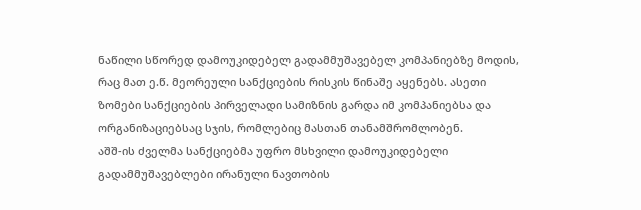ნაწილი სწორედ დამოუკიდებელ გადამმუშავებელ კომპანიებზე მოდის, რაც მათ ე.წ. მეორეული სანქციების რისკის წინაშე აყენებს. ასეთი ზომები სანქციების პირველადი სამიზნის გარდა იმ კომპანიებსა და ორგანიზაციებსაც სჯის, რომლებიც მასთან თანამშრომლობენ.
აშშ-ის ძველმა სანქციებმა უფრო მსხვილი დამოუკიდებელი გადამმუშავებლები ირანული ნავთობის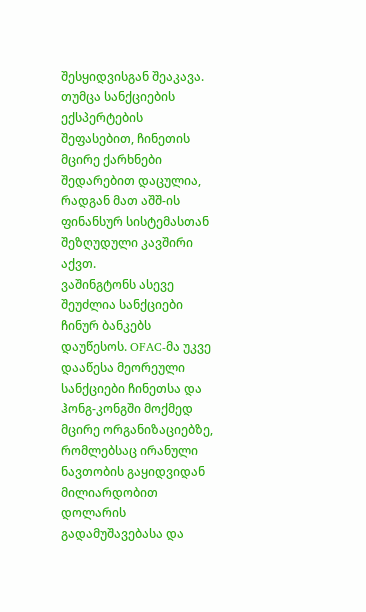შესყიდვისგან შეაკავა. თუმცა სანქციების ექსპერტების შეფასებით, ჩინეთის მცირე ქარხნები შედარებით დაცულია, რადგან მათ აშშ-ის ფინანსურ სისტემასთან შეზღუდული კავშირი აქვთ.
ვაშინგტონს ასევე შეუძლია სანქციები ჩინურ ბანკებს დაუწესოს. OFAC-მა უკვე დააწესა მეორეული სანქციები ჩინეთსა და ჰონგ-კონგში მოქმედ მცირე ორგანიზაციებზე, რომლებსაც ირანული ნავთობის გაყიდვიდან მილიარდობით დოლარის გადამუშავებასა და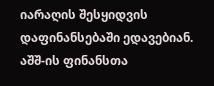იარაღის შესყიდვის დაფინანსებაში ედავებიან.
აშშ-ის ფინანსთა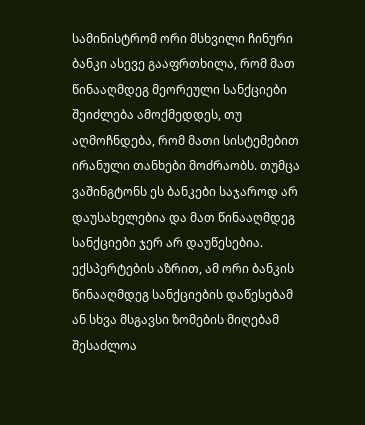სამინისტრომ ორი მსხვილი ჩინური ბანკი ასევე გააფრთხილა, რომ მათ წინააღმდეგ მეორეული სანქციები შეიძლება ამოქმედდეს, თუ აღმოჩნდება, რომ მათი სისტემებით ირანული თანხები მოძრაობს. თუმცა ვაშინგტონს ეს ბანკები საჯაროდ არ დაუსახელებია და მათ წინააღმდეგ სანქციები ჯერ არ დაუწესებია.
ექსპერტების აზრით, ამ ორი ბანკის წინააღმდეგ სანქციების დაწესებამ ან სხვა მსგავსი ზომების მიღებამ შესაძლოა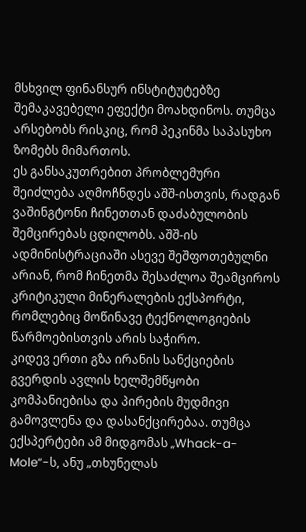მსხვილ ფინანსურ ინსტიტუტებზე შემაკავებელი ეფექტი მოახდინოს. თუმცა არსებობს რისკიც, რომ პეკინმა საპასუხო ზომებს მიმართოს.
ეს განსაკუთრებით პრობლემური შეიძლება აღმოჩნდეს აშშ-ისთვის, რადგან ვაშინგტონი ჩინეთთან დაძაბულობის შემცირებას ცდილობს. აშშ-ის ადმინისტრაციაში ასევე შეშფოთებულნი არიან, რომ ჩინეთმა შესაძლოა შეამციროს კრიტიკული მინერალების ექსპორტი, რომლებიც მოწინავე ტექნოლოგიების წარმოებისთვის არის საჭირო.
კიდევ ერთი გზა ირანის სანქციების გვერდის ავლის ხელშემწყობი კომპანიებისა და პირების მუდმივი გამოვლენა და დასანქცირებაა. თუმცა ექსპერტები ამ მიდგომას „Whack-a-Mole“-ს, ანუ „თხუნელას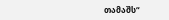თამაშს“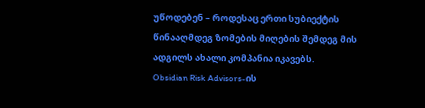უწოდებენ – როდესაც ერთი სუბიექტის წინააღმდეგ ზომების მიღების შემდეგ მის ადგილს ახალი კომპანია იკავებს.
Obsidian Risk Advisors-ის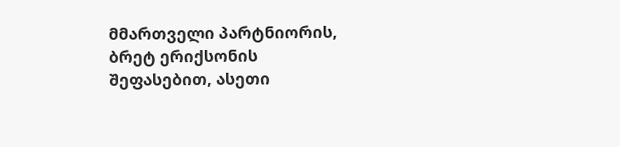მმართველი პარტნიორის, ბრეტ ერიქსონის შეფასებით, ასეთი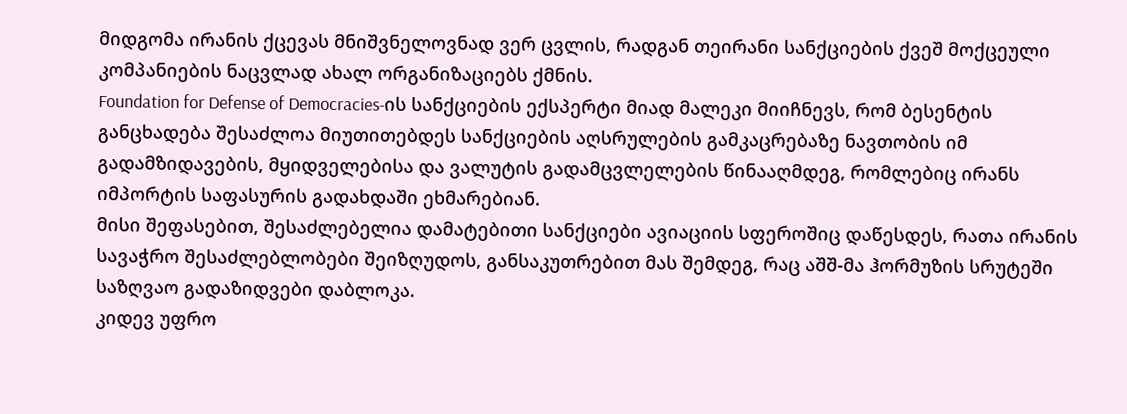მიდგომა ირანის ქცევას მნიშვნელოვნად ვერ ცვლის, რადგან თეირანი სანქციების ქვეშ მოქცეული კომპანიების ნაცვლად ახალ ორგანიზაციებს ქმნის.
Foundation for Defense of Democracies-ის სანქციების ექსპერტი მიად მალეკი მიიჩნევს, რომ ბესენტის განცხადება შესაძლოა მიუთითებდეს სანქციების აღსრულების გამკაცრებაზე ნავთობის იმ გადამზიდავების, მყიდველებისა და ვალუტის გადამცვლელების წინააღმდეგ, რომლებიც ირანს იმპორტის საფასურის გადახდაში ეხმარებიან.
მისი შეფასებით, შესაძლებელია დამატებითი სანქციები ავიაციის სფეროშიც დაწესდეს, რათა ირანის სავაჭრო შესაძლებლობები შეიზღუდოს, განსაკუთრებით მას შემდეგ, რაც აშშ-მა ჰორმუზის სრუტეში საზღვაო გადაზიდვები დაბლოკა.
კიდევ უფრო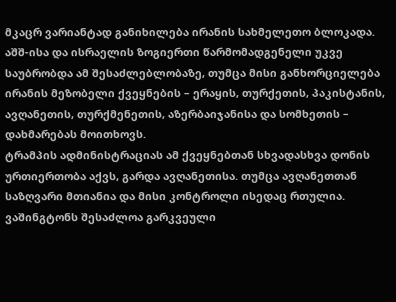მკაცრ ვარიანტად განიხილება ირანის სახმელეთო ბლოკადა. აშშ-ისა და ისრაელის ზოგიერთი წარმომადგენელი უკვე საუბრობდა ამ შესაძლებლობაზე, თუმცა მისი განხორციელება ირანის მეზობელი ქვეყნების – ერაყის, თურქეთის, პაკისტანის, ავღანეთის, თურქმენეთის, აზერბაიჯანისა და სომხეთის – დახმარებას მოითხოვს.
ტრამპის ადმინისტრაციას ამ ქვეყნებთან სხვადასხვა დონის ურთიერთობა აქვს, გარდა ავღანეთისა. თუმცა ავღანეთთან საზღვარი მთიანია და მისი კონტროლი ისედაც რთულია.
ვაშინგტონს შესაძლოა გარკვეული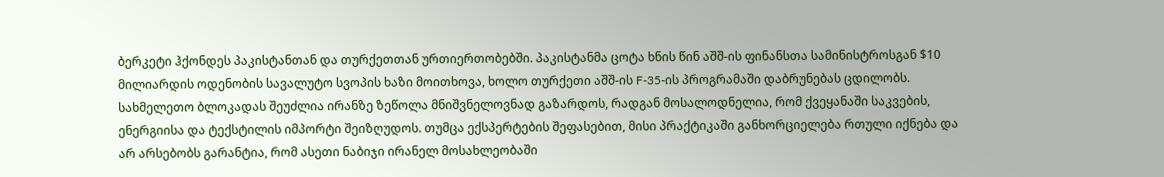ბერკეტი ჰქონდეს პაკისტანთან და თურქეთთან ურთიერთობებში. პაკისტანმა ცოტა ხნის წინ აშშ-ის ფინანსთა სამინისტროსგან $10 მილიარდის ოდენობის სავალუტო სვოპის ხაზი მოითხოვა, ხოლო თურქეთი აშშ-ის F-35-ის პროგრამაში დაბრუნებას ცდილობს.
სახმელეთო ბლოკადას შეუძლია ირანზე ზეწოლა მნიშვნელოვნად გაზარდოს, რადგან მოსალოდნელია, რომ ქვეყანაში საკვების, ენერგიისა და ტექსტილის იმპორტი შეიზღუდოს. თუმცა ექსპერტების შეფასებით, მისი პრაქტიკაში განხორციელება რთული იქნება და არ არსებობს გარანტია, რომ ასეთი ნაბიჯი ირანელ მოსახლეობაში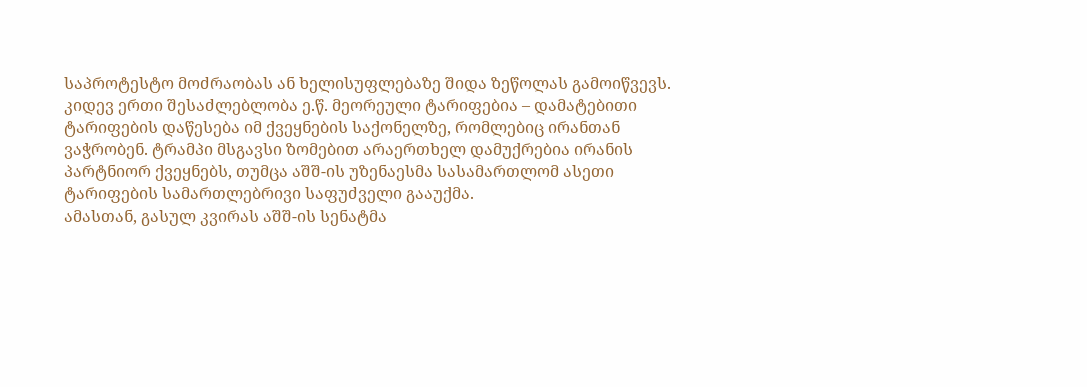საპროტესტო მოძრაობას ან ხელისუფლებაზე შიდა ზეწოლას გამოიწვევს.
კიდევ ერთი შესაძლებლობა ე.წ. მეორეული ტარიფებია – დამატებითი ტარიფების დაწესება იმ ქვეყნების საქონელზე, რომლებიც ირანთან ვაჭრობენ. ტრამპი მსგავსი ზომებით არაერთხელ დამუქრებია ირანის პარტნიორ ქვეყნებს, თუმცა აშშ-ის უზენაესმა სასამართლომ ასეთი ტარიფების სამართლებრივი საფუძველი გააუქმა.
ამასთან, გასულ კვირას აშშ-ის სენატმა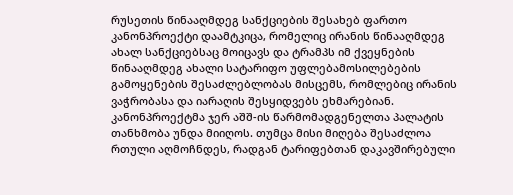რუსეთის წინააღმდეგ სანქციების შესახებ ფართო კანონპროექტი დაამტკიცა, რომელიც ირანის წინააღმდეგ ახალ სანქციებსაც მოიცავს და ტრამპს იმ ქვეყნების წინააღმდეგ ახალი სატარიფო უფლებამოსილებების გამოყენების შესაძლებლობას მისცემს, რომლებიც ირანის ვაჭრობასა და იარაღის შესყიდვებს ეხმარებიან.
კანონპროექტმა ჯერ აშშ-ის წარმომადგენელთა პალატის თანხმობა უნდა მიიღოს. თუმცა მისი მიღება შესაძლოა რთული აღმოჩნდეს, რადგან ტარიფებთან დაკავშირებული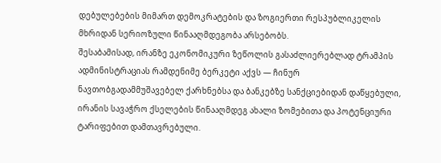დებულებების მიმართ დემოკრატების და ზოგიერთი რესპუბლიკელის მხრიდან სერიოზული წინააღმდეგობა არსებობს.
შესაბამისად, ირანზე ეკონომიკური ზეწოლის გასაძლიერებლად ტრამპის ადმინისტრაციას რამდენიმე ბერკეტი აქვს — ჩინურ ნავთობგადამმუშავებელ ქარხნებსა და ბანკებზე სანქციებიდან დაწყებული, ირანის სავაჭრო ქსელების წინააღმდეგ ახალი ზომებითა და პოტენციური ტარიფებით დამთავრებული.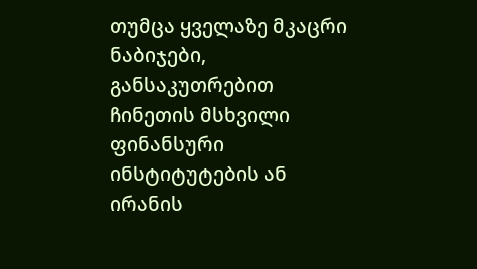თუმცა ყველაზე მკაცრი ნაბიჯები, განსაკუთრებით ჩინეთის მსხვილი ფინანსური ინსტიტუტების ან ირანის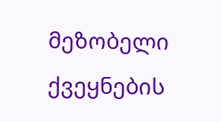მეზობელი ქვეყნების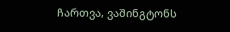ჩართვა, ვაშინგტონს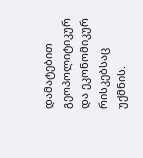დამატებით გეოპოლიტიკურ და ეკონომიკურ რისკებსაც უქმნის.